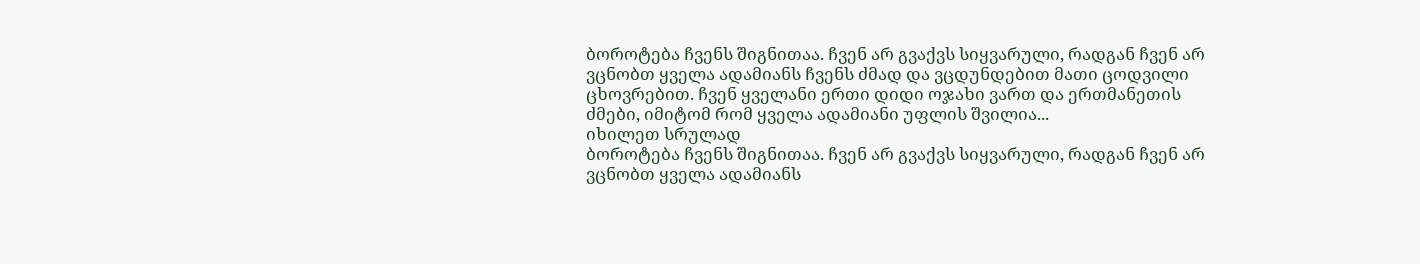ბოროტება ჩვენს შიგნითაა. ჩვენ არ გვაქვს სიყვარული, რადგან ჩვენ არ ვცნობთ ყველა ადამიანს ჩვენს ძმად და ვცდუნდებით მათი ცოდვილი ცხოვრებით. ჩვენ ყველანი ერთი დიდი ოჯახი ვართ და ერთმანეთის ძმები, იმიტომ რომ ყველა ადამიანი უფლის შვილია...
იხილეთ სრულად
ბოროტება ჩვენს შიგნითაა. ჩვენ არ გვაქვს სიყვარული, რადგან ჩვენ არ ვცნობთ ყველა ადამიანს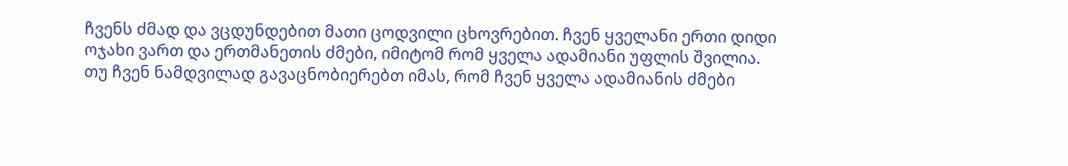ჩვენს ძმად და ვცდუნდებით მათი ცოდვილი ცხოვრებით. ჩვენ ყველანი ერთი დიდი ოჯახი ვართ და ერთმანეთის ძმები, იმიტომ რომ ყველა ადამიანი უფლის შვილია. თუ ჩვენ ნამდვილად გავაცნობიერებთ იმას, რომ ჩვენ ყველა ადამიანის ძმები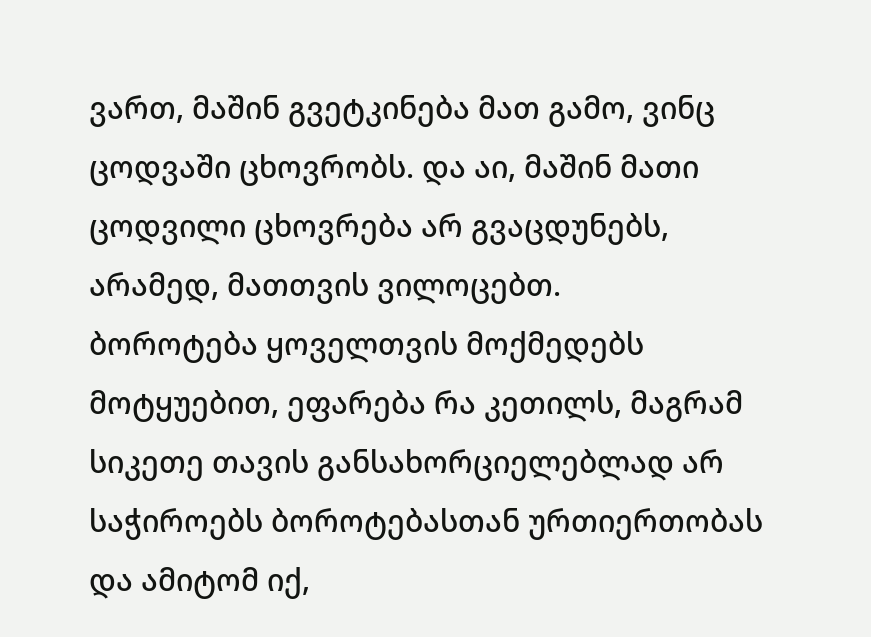ვართ, მაშინ გვეტკინება მათ გამო, ვინც ცოდვაში ცხოვრობს. და აი, მაშინ მათი ცოდვილი ცხოვრება არ გვაცდუნებს, არამედ, მათთვის ვილოცებთ.
ბოროტება ყოველთვის მოქმედებს მოტყუებით, ეფარება რა კეთილს, მაგრამ სიკეთე თავის განსახორციელებლად არ საჭიროებს ბოროტებასთან ურთიერთობას და ამიტომ იქ,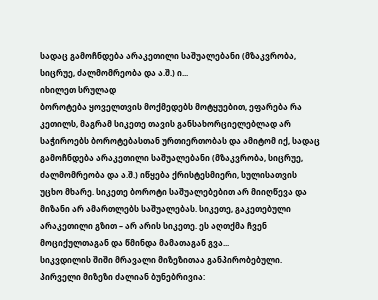სადაც გამოჩნდება არაკეთილი საშუალებანი (მზაკვრობა, სიცრუე, ძალმომრეობა და ა.შ.) ი...
იხილეთ სრულად
ბოროტება ყოველთვის მოქმედებს მოტყუებით, ეფარება რა კეთილს, მაგრამ სიკეთე თავის განსახორციელებლად არ საჭიროებს ბოროტებასთან ურთიერთობას და ამიტომ იქ, სადაც გამოჩნდება არაკეთილი საშუალებანი (მზაკვრობა, სიცრუე, ძალმომრეობა და ა.შ.) იწყება ქრისტესმიერი, სულისათვის უცხო მხარე. სიკეთე ბოროტი საშუალებებით არ მიიღწევა და მიზანი არ ამართლებს საშუალებას. სიკეთე, გაკეთებული არაკეთილი გზით – არ არის სიკეთე. ეს აღთქმა ჩვენ მოციქულთაგან და წმინდა მამათაგან გვა...
სიკვდილის შიში მრავალი მიზეზითაა განპირობებული. პირველი მიზეზი ძალიან ბუნებრივია: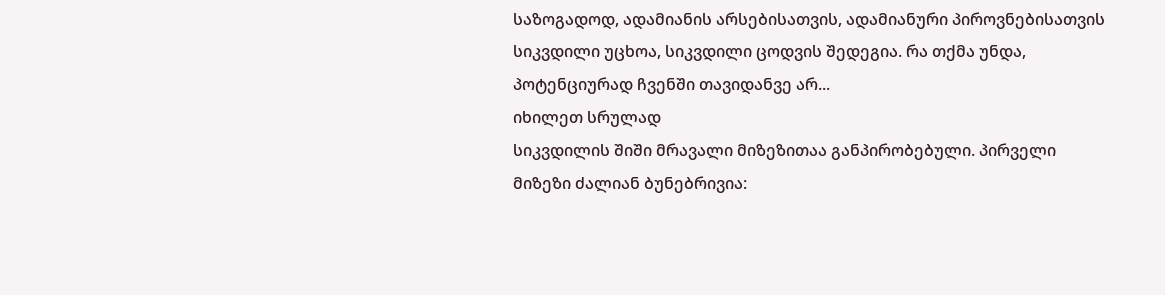საზოგადოდ, ადამიანის არსებისათვის, ადამიანური პიროვნებისათვის სიკვდილი უცხოა, სიკვდილი ცოდვის შედეგია. რა თქმა უნდა, პოტენციურად ჩვენში თავიდანვე არ...
იხილეთ სრულად
სიკვდილის შიში მრავალი მიზეზითაა განპირობებული. პირველი მიზეზი ძალიან ბუნებრივია: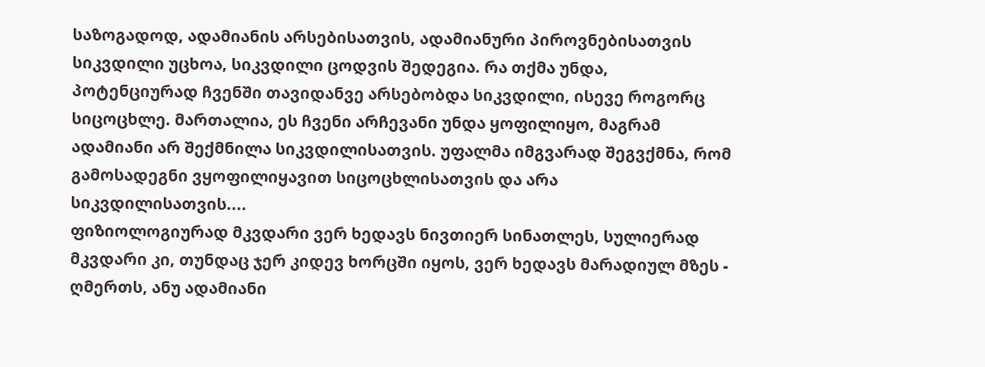საზოგადოდ, ადამიანის არსებისათვის, ადამიანური პიროვნებისათვის სიკვდილი უცხოა, სიკვდილი ცოდვის შედეგია. რა თქმა უნდა, პოტენციურად ჩვენში თავიდანვე არსებობდა სიკვდილი, ისევე როგორც სიცოცხლე. მართალია, ეს ჩვენი არჩევანი უნდა ყოფილიყო, მაგრამ ადამიანი არ შექმნილა სიკვდილისათვის. უფალმა იმგვარად შეგვქმნა, რომ გამოსადეგნი ვყოფილიყავით სიცოცხლისათვის და არა სიკვდილისათვის....
ფიზიოლოგიურად მკვდარი ვერ ხედავს ნივთიერ სინათლეს, სულიერად მკვდარი კი, თუნდაც ჯერ კიდევ ხორცში იყოს, ვერ ხედავს მარადიულ მზეს - ღმერთს, ანუ ადამიანი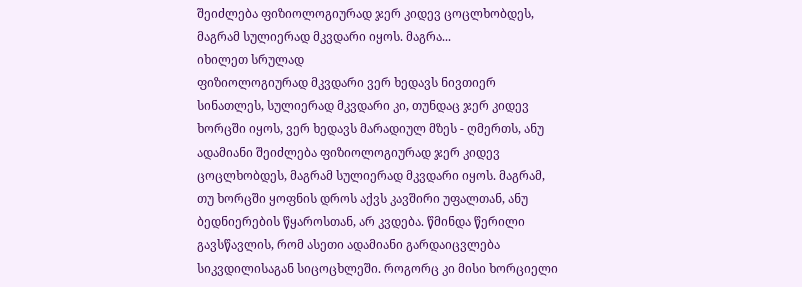შეიძლება ფიზიოლოგიურად ჯერ კიდევ ცოცლხობდეს, მაგრამ სულიერად მკვდარი იყოს. მაგრა...
იხილეთ სრულად
ფიზიოლოგიურად მკვდარი ვერ ხედავს ნივთიერ სინათლეს, სულიერად მკვდარი კი, თუნდაც ჯერ კიდევ ხორცში იყოს, ვერ ხედავს მარადიულ მზეს - ღმერთს, ანუ ადამიანი შეიძლება ფიზიოლოგიურად ჯერ კიდევ ცოცლხობდეს, მაგრამ სულიერად მკვდარი იყოს. მაგრამ, თუ ხორცში ყოფნის დროს აქვს კავშირი უფალთან, ანუ ბედნიერების წყაროსთან, არ კვდება. წმინდა წერილი გავსწავლის, რომ ასეთი ადამიანი გარდაიცვლება სიკვდილისაგან სიცოცხლეში. როგორც კი მისი ხორციელი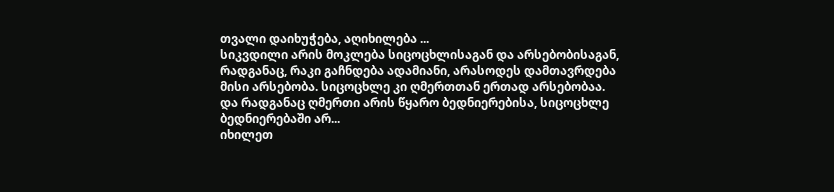თვალი დაიხუჭება, აღიხილება ...
სიკვდილი არის მოკლება სიცოცხლისაგან და არსებობისაგან, რადგანაც, რაკი გაჩნდება ადამიანი, არასოდეს დამთავრდება მისი არსებობა. სიცოცხლე კი ღმერთთან ერთად არსებობაა. და რადგანაც ღმერთი არის წყარო ბედნიერებისა, სიცოცხლე ბედნიერებაში არ...
იხილეთ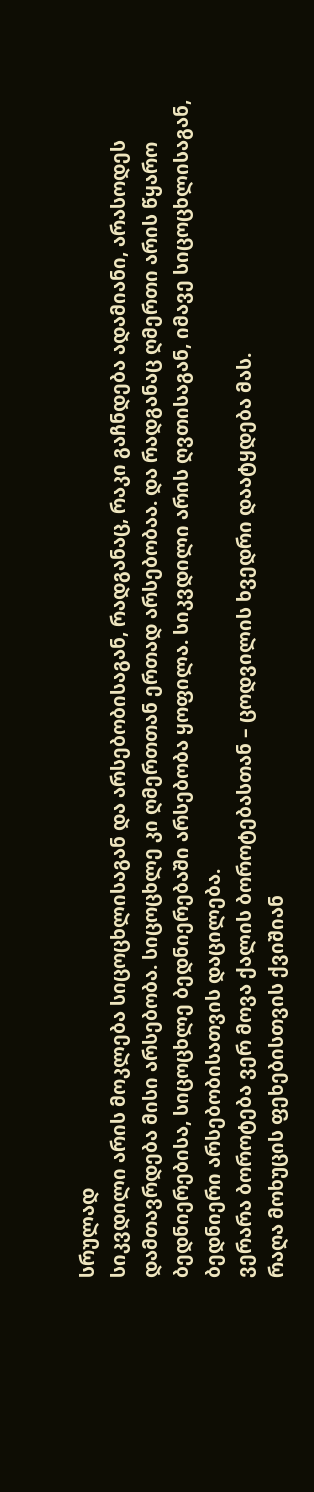სრულად
სიკვდილი არის მოკლება სიცოცხლისაგან და არსებობისაგან, რადგანაც, რაკი გაჩნდება ადამიანი, არასოდეს დამთავრდება მისი არსებობა. სიცოცხლე კი ღმერთთან ერთად არსებობაა. და რადგანაც ღმერთი არის წყარო ბედნიერებისა, სიცოცხლე ბედნიერებაში არსებობა ყოფილა. სიკვდილი არის ღვთისაგან, იმავე სიცოცხლისაგან, ბედნიერი არსებობისათვის დაცილება.
ვერარა ბოროტება ვერ მოვა ქალის ბოროტებასთან – ცოდვილის ხვედრი დაატყდება მას.
რაღა მოხუცის ფეხებისთვის ქვიშიან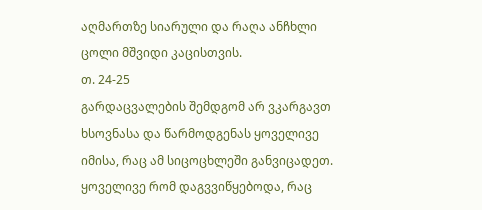აღმართზე სიარული და რაღა ანჩხლი ცოლი მშვიდი კაცისთვის.
თ. 24-25
გარდაცვალების შემდგომ არ ვკარგავთ ხსოვნასა და წარმოდგენას ყოველივე იმისა, რაც ამ სიცოცხლეში განვიცადეთ. ყოველივე რომ დაგვვიწყებოდა, რაც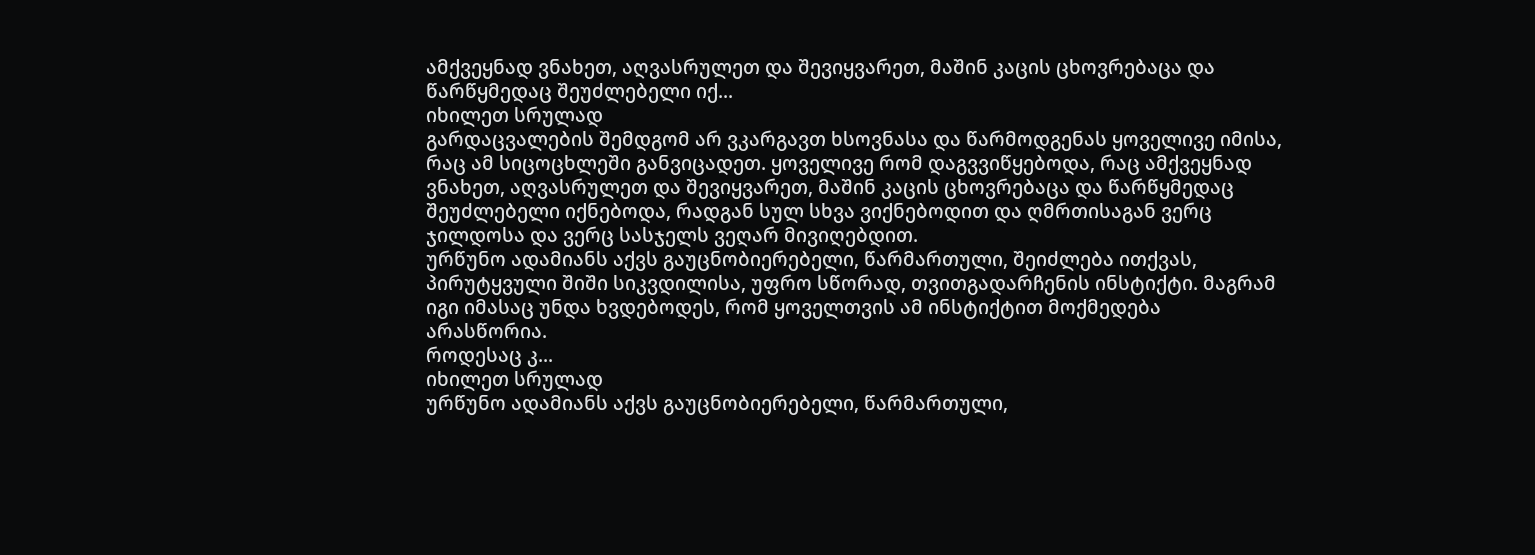ამქვეყნად ვნახეთ, აღვასრულეთ და შევიყვარეთ, მაშინ კაცის ცხოვრებაცა და წარწყმედაც შეუძლებელი იქ...
იხილეთ სრულად
გარდაცვალების შემდგომ არ ვკარგავთ ხსოვნასა და წარმოდგენას ყოველივე იმისა, რაც ამ სიცოცხლეში განვიცადეთ. ყოველივე რომ დაგვვიწყებოდა, რაც ამქვეყნად ვნახეთ, აღვასრულეთ და შევიყვარეთ, მაშინ კაცის ცხოვრებაცა და წარწყმედაც შეუძლებელი იქნებოდა, რადგან სულ სხვა ვიქნებოდით და ღმრთისაგან ვერც ჯილდოსა და ვერც სასჯელს ვეღარ მივიღებდით.
ურწუნო ადამიანს აქვს გაუცნობიერებელი, წარმართული, შეიძლება ითქვას, პირუტყვული შიში სიკვდილისა, უფრო სწორად, თვითგადარჩენის ინსტიქტი. მაგრამ იგი იმასაც უნდა ხვდებოდეს, რომ ყოველთვის ამ ინსტიქტით მოქმედება არასწორია.
როდესაც კ...
იხილეთ სრულად
ურწუნო ადამიანს აქვს გაუცნობიერებელი, წარმართული,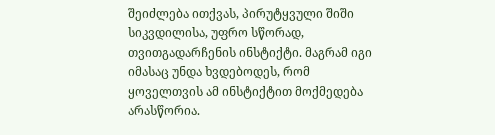შეიძლება ითქვას, პირუტყვული შიში სიკვდილისა, უფრო სწორად, თვითგადარჩენის ინსტიქტი. მაგრამ იგი იმასაც უნდა ხვდებოდეს, რომ ყოველთვის ამ ინსტიქტით მოქმედება არასწორია.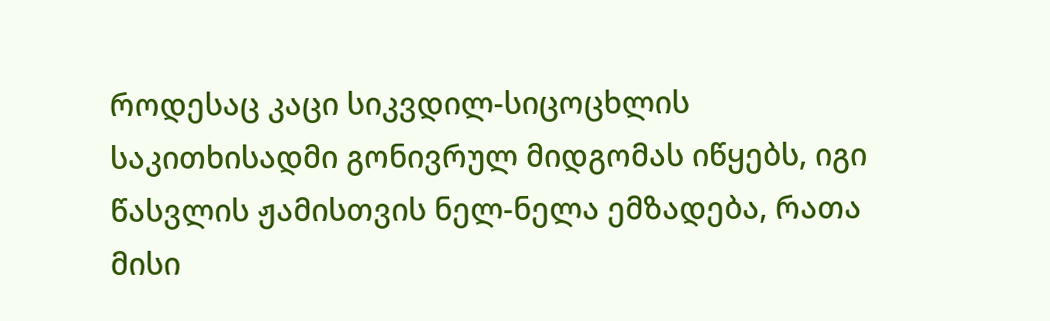როდესაც კაცი სიკვდილ-სიცოცხლის საკითხისადმი გონივრულ მიდგომას იწყებს, იგი წასვლის ჟამისთვის ნელ-ნელა ემზადება, რათა მისი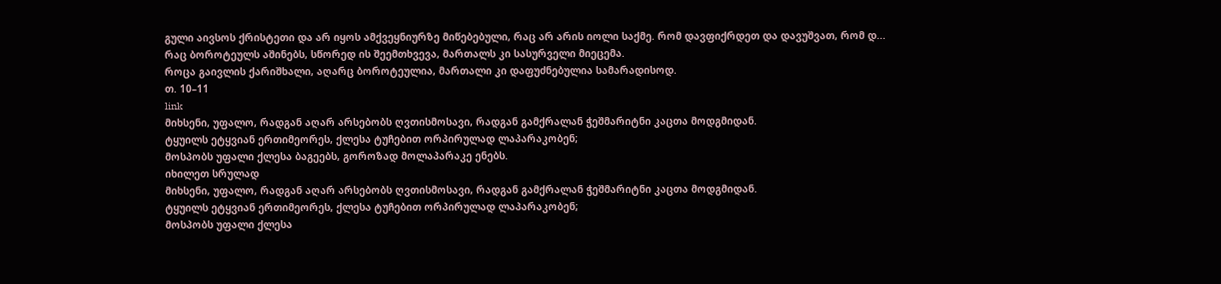გული აივსოს ქრისტეთი და არ იყოს ამქვეყნიურზე მიწებებული, რაც არ არის იოლი საქმე. რომ დავფიქრდეთ და დავუშვათ, რომ დ...
რაც ბოროტეულს აშინებს, სწორედ ის შეემთხვევა, მართალს კი სასურველი მიეცემა.
როცა გაივლის ქარიშხალი, აღარც ბოროტეულია, მართალი კი დაფუძნებულია სამარადისოდ.
თ. 10–11
link
მიხსენი, უფალო, რადგან აღარ არსებობს ღვთისმოსავი, რადგან გამქრალან ჭეშმარიტნი კაცთა მოდგმიდან.
ტყუილს ეტყვიან ერთიმეორეს, ქლესა ტუჩებით ორპირულად ლაპარაკობენ;
მოსპობს უფალი ქლესა ბაგეებს, გოროზად მოლაპარაკე ენებს.
იხილეთ სრულად
მიხსენი, უფალო, რადგან აღარ არსებობს ღვთისმოსავი, რადგან გამქრალან ჭეშმარიტნი კაცთა მოდგმიდან.
ტყუილს ეტყვიან ერთიმეორეს, ქლესა ტუჩებით ორპირულად ლაპარაკობენ;
მოსპობს უფალი ქლესა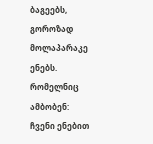ბაგეებს, გოროზად მოლაპარაკე ენებს.
რომელნიც ამბობენ: ჩვენი ენებით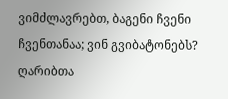ვიმძლავრებთ, ბაგენი ჩვენი ჩვენთანაა; ვინ გვიბატონებს?
ღარიბთა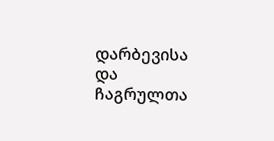დარბევისა და ჩაგრულთა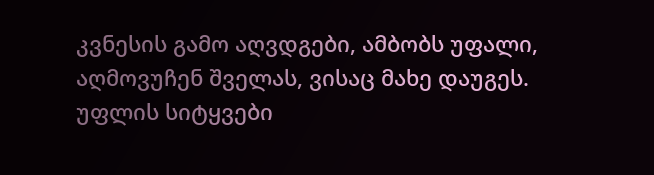კვნესის გამო აღვდგები, ამბობს უფალი, აღმოვუჩენ შველას, ვისაც მახე დაუგეს.
უფლის სიტყვები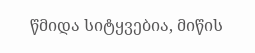წმიდა სიტყვებია, მიწის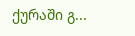ქურაში გ...